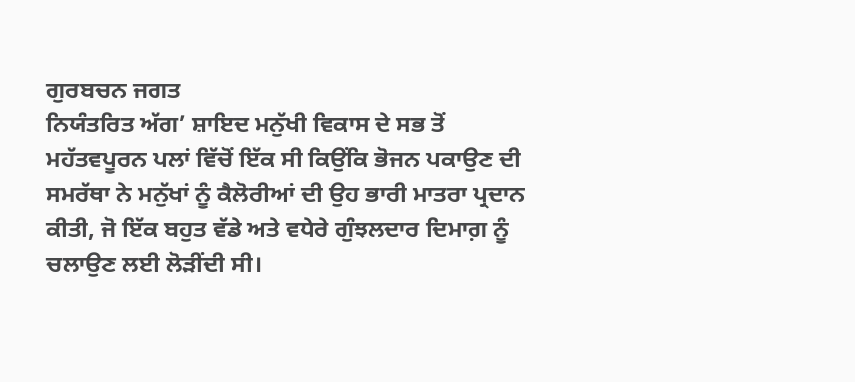ਗੁਰਬਚਨ ਜਗਤ
ਨਿਯੰਤਰਿਤ ਅੱਗ’ ਸ਼ਾਇਦ ਮਨੁੱਖੀ ਵਿਕਾਸ ਦੇ ਸਭ ਤੋਂ ਮਹੱਤਵਪੂਰਨ ਪਲਾਂ ਵਿੱਚੋਂ ਇੱਕ ਸੀ ਕਿਉਂਕਿ ਭੋਜਨ ਪਕਾਉਣ ਦੀ ਸਮਰੱਥਾ ਨੇ ਮਨੁੱਖਾਂ ਨੂੰ ਕੈਲੋਰੀਆਂ ਦੀ ਉਹ ਭਾਰੀ ਮਾਤਰਾ ਪ੍ਰਦਾਨ ਕੀਤੀ, ਜੋ ਇੱਕ ਬਹੁਤ ਵੱਡੇ ਅਤੇ ਵਧੇਰੇ ਗੁੰਝਲਦਾਰ ਦਿਮਾਗ਼ ਨੂੰ ਚਲਾਉਣ ਲਈ ਲੋੜੀਂਦੀ ਸੀ।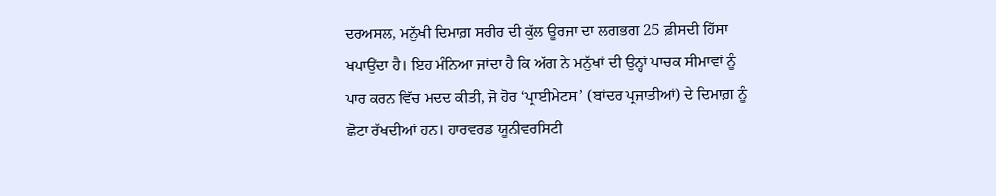ਦਰਅਸਲ, ਮਨੁੱਖੀ ਦਿਮਾਗ਼ ਸਰੀਰ ਦੀ ਕੁੱਲ ਊਰਜਾ ਦਾ ਲਗਭਗ 25 ਫ਼ੀਸਦੀ ਹਿੱਸਾ ਖਪਾਉਂਦਾ ਹੈ। ਇਹ ਮੰਨਿਆ ਜਾਂਦਾ ਹੈ ਕਿ ਅੱਗ ਨੇ ਮਨੁੱਖਾਂ ਦੀ ਉਨ੍ਹਾਂ ਪਾਚਕ ਸੀਮਾਵਾਂ ਨੂੰ ਪਾਰ ਕਰਨ ਵਿੱਚ ਮਦਦ ਕੀਤੀ, ਜੋ ਹੋਰ ‘ਪ੍ਰਾਈਮੇਟਸ’ (ਬਾਂਦਰ ਪ੍ਰਜਾਤੀਆਂ) ਦੇ ਦਿਮਾਗ਼ ਨੂੰ ਛੋਟਾ ਰੱਖਦੀਆਂ ਹਨ। ਹਾਰਵਰਡ ਯੂਨੀਵਰਸਿਟੀ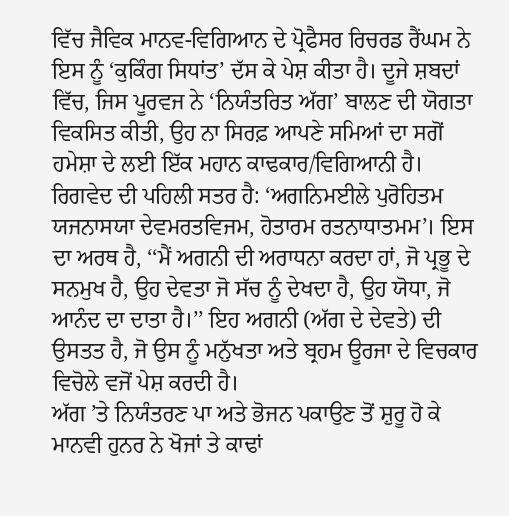ਵਿੱਚ ਜੈਵਿਕ ਮਾਨਵ-ਵਿਗਿਆਨ ਦੇ ਪ੍ਰੋਫੈਸਰ ਰਿਚਰਡ ਰੈਂਘਮ ਨੇ ਇਸ ਨੂੰ ‘ਕੁਕਿੰਗ ਸਿਧਾਂਤ’ ਦੱਸ ਕੇ ਪੇਸ਼ ਕੀਤਾ ਹੈ। ਦੂਜੇ ਸ਼ਬਦਾਂ ਵਿੱਚ, ਜਿਸ ਪੂਰਵਜ ਨੇ ‘ਨਿਯੰਤਰਿਤ ਅੱਗ’ ਬਾਲਣ ਦੀ ਯੋਗਤਾ ਵਿਕਸਿਤ ਕੀਤੀ, ਉਹ ਨਾ ਸਿਰਫ਼ ਆਪਣੇ ਸਮਿਆਂ ਦਾ ਸਗੋਂ ਹਮੇਸ਼ਾ ਦੇ ਲਈ ਇੱਕ ਮਹਾਨ ਕਾਢਕਾਰ/ਵਿਗਿਆਨੀ ਹੈ।
ਰਿਗਵੇਦ ਦੀ ਪਹਿਲੀ ਸਤਰ ਹੈ: ‘ਅਗਨਿਮਈਲੇ ਪੁਰੋਹਿਤਮ ਯਜਨਾਸਯਾ ਦੇਵਮਰਤਵਿਜਮ, ਹੋਤਾਰਮ ਰਤਨਾਧਾਤਮਮ’। ਇਸ ਦਾ ਅਰਥ ਹੈ, ‘‘ਮੈਂ ਅਗਨੀ ਦੀ ਅਰਾਧਨਾ ਕਰਦਾ ਹਾਂ, ਜੋ ਪ੍ਰਭੂ ਦੇ ਸਨਮੁਖ ਹੈ, ਉਹ ਦੇਵਤਾ ਜੋ ਸੱਚ ਨੂੰ ਦੇਖਦਾ ਹੈ, ਉਹ ਯੋਧਾ, ਜੋ ਆਨੰਦ ਦਾ ਦਾਤਾ ਹੈ।’’ ਇਹ ਅਗਨੀ (ਅੱਗ ਦੇ ਦੇਵਤੇ) ਦੀ ਉਸਤਤ ਹੈ, ਜੋ ਉਸ ਨੂੰ ਮਨੁੱਖਤਾ ਅਤੇ ਬ੍ਰਹਮ ਊਰਜਾ ਦੇ ਵਿਚਕਾਰ ਵਿਚੋਲੇ ਵਜੋਂ ਪੇਸ਼ ਕਰਦੀ ਹੈ।
ਅੱਗ ’ਤੇ ਨਿਯੰਤਰਣ ਪਾ ਅਤੇ ਭੋਜਨ ਪਕਾਉਣ ਤੋਂ ਸ਼ੁਰੂ ਹੋ ਕੇ ਮਾਨਵੀ ਹੁਨਰ ਨੇ ਖੋਜਾਂ ਤੇ ਕਾਢਾਂ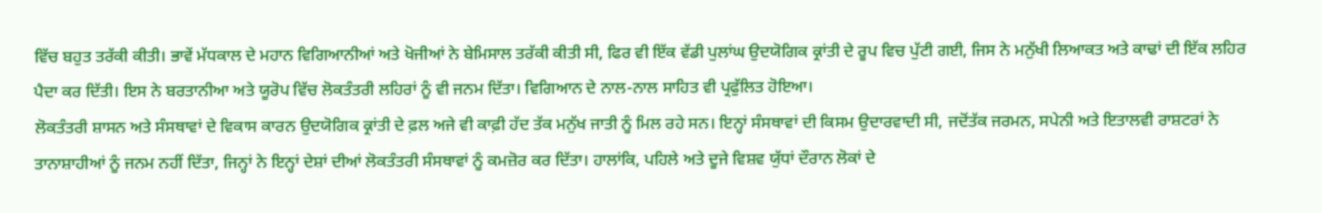ਵਿੱਚ ਬਹੁਤ ਤਰੱਕੀ ਕੀਤੀ। ਭਾਵੇਂ ਮੱਧਕਾਲ ਦੇ ਮਹਾਨ ਵਿਗਿਆਨੀਆਂ ਅਤੇ ਖੋਜੀਆਂ ਨੇ ਬੇਮਿਸਾਲ ਤਰੱਕੀ ਕੀਤੀ ਸੀ, ਫਿਰ ਵੀ ਇੱਕ ਵੱਡੀ ਪੁਲਾਂਘ ਉਦਯੋਗਿਕ ਕ੍ਰਾਂਤੀ ਦੇ ਰੂਪ ਵਿਚ ਪੁੱਟੀ ਗਈ, ਜਿਸ ਨੇ ਮਨੁੱਖੀ ਲਿਆਕਤ ਅਤੇ ਕਾਢਾਂ ਦੀ ਇੱਕ ਲਹਿਰ ਪੈਦਾ ਕਰ ਦਿੱਤੀ। ਇਸ ਨੇ ਬਰਤਾਨੀਆ ਅਤੇ ਯੂਰੋਪ ਵਿੱਚ ਲੋਕਤੰਤਰੀ ਲਹਿਰਾਂ ਨੂੰ ਵੀ ਜਨਮ ਦਿੱਤਾ। ਵਿਗਿਆਨ ਦੇ ਨਾਲ-ਨਾਲ ਸਾਹਿਤ ਵੀ ਪ੍ਰਫੁੱਲਿਤ ਹੋਇਆ।
ਲੋਕਤੰਤਰੀ ਸ਼ਾਸਨ ਅਤੇ ਸੰਸਥਾਵਾਂ ਦੇ ਵਿਕਾਸ ਕਾਰਨ ਉਦਯੋਗਿਕ ਕ੍ਰਾਂਤੀ ਦੇ ਫ਼ਲ ਅਜੇ ਵੀ ਕਾਫ਼ੀ ਹੱਦ ਤੱਕ ਮਨੁੱਖ ਜਾਤੀ ਨੂੰ ਮਿਲ ਰਹੇ ਸਨ। ਇਨ੍ਹਾਂ ਸੰਸਥਾਵਾਂ ਦੀ ਕਿਸਮ ਉਦਾਰਵਾਦੀ ਸੀ, ਜਦੋਂਤੱਕ ਜਰਮਨ, ਸਪੇਨੀ ਅਤੇ ਇਤਾਲਵੀ ਰਾਸ਼ਟਰਾਂ ਨੇ ਤਾਨਾਸ਼ਾਹੀਆਂ ਨੂੰ ਜਨਮ ਨਹੀਂ ਦਿੱਤਾ, ਜਿਨ੍ਹਾਂ ਨੇ ਇਨ੍ਹਾਂ ਦੇਸ਼ਾਂ ਦੀਆਂ ਲੋਕਤੰਤਰੀ ਸੰਸਥਾਵਾਂ ਨੂੰ ਕਮਜ਼ੋਰ ਕਰ ਦਿੱਤਾ। ਹਾਲਾਂਕਿ, ਪਹਿਲੇ ਅਤੇ ਦੂਜੇ ਵਿਸ਼ਵ ਯੁੱਧਾਂ ਦੌਰਾਨ ਲੋਕਾਂ ਦੇ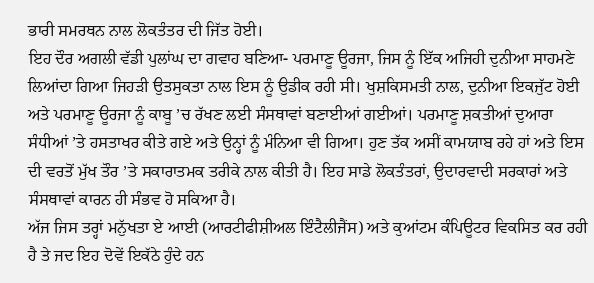ਭਾਰੀ ਸਮਰਥਨ ਨਾਲ ਲੋਕਤੰਤਰ ਦੀ ਜਿੱਤ ਹੋਈ।
ਇਹ ਦੌਰ ਅਗਲੀ ਵੱਡੀ ਪੁਲਾਂਘ ਦਾ ਗਵਾਹ ਬਣਿਆ- ਪਰਮਾਣੂ ਊਰਜਾ, ਜਿਸ ਨੂੰ ਇੱਕ ਅਜਿਹੀ ਦੁਨੀਆ ਸਾਹਮਣੇ ਲਿਆਂਦਾ ਗਿਆ ਜਿਹੜੀ ਉਤਸੁਕਤਾ ਨਾਲ ਇਸ ਨੂੰ ਉਡੀਕ ਰਹੀ ਸੀ। ਖੁਸ਼ਕਿਸਮਤੀ ਨਾਲ, ਦੁਨੀਆ ਇਕਜੁੱਟ ਹੋਈ ਅਤੇ ਪਰਮਾਣੂ ਊਰਜਾ ਨੂੰ ਕਾਬੂ ’ਚ ਰੱਖਣ ਲਈ ਸੰਸਥਾਵਾਂ ਬਣਾਈਆਂ ਗਈਆਂ। ਪਰਮਾਣੂ ਸ਼ਕਤੀਆਂ ਦੁਆਰਾ ਸੰਧੀਆਂ ’ਤੇ ਹਸਤਾਖਰ ਕੀਤੇ ਗਏ ਅਤੇ ਉਨ੍ਹਾਂ ਨੂੰ ਮੰਨਿਆ ਵੀ ਗਿਆ। ਹੁਣ ਤੱਕ ਅਸੀਂ ਕਾਮਯਾਬ ਰਹੇ ਹਾਂ ਅਤੇ ਇਸ ਦੀ ਵਰਤੋਂ ਮੁੱਖ ਤੌਰ ’ਤੇ ਸਕਾਰਾਤਮਕ ਤਰੀਕੇ ਨਾਲ ਕੀਤੀ ਹੈ। ਇਹ ਸਾਡੇ ਲੋਕਤੰਤਰਾਂ, ਉਦਾਰਵਾਦੀ ਸਰਕਾਰਾਂ ਅਤੇ ਸੰਸਥਾਵਾਂ ਕਾਰਨ ਹੀ ਸੰਭਵ ਹੋ ਸਕਿਆ ਹੈ।
ਅੱਜ ਜਿਸ ਤਰ੍ਹਾਂ ਮਨੁੱਖਤਾ ਏ ਆਈ (ਆਰਟੀਫੀਸ਼ੀਅਲ ਇੰਟੈਲੀਜੈਂਸ) ਅਤੇ ਕੁਆਂਟਮ ਕੰਪਿਊਟਰ ਵਿਕਸਿਤ ਕਰ ਰਹੀ ਹੈ ਤੇ ਜਦ ਇਹ ਦੋਵੇਂ ਇਕੱਠੇ ਹੁੰਦੇ ਹਨ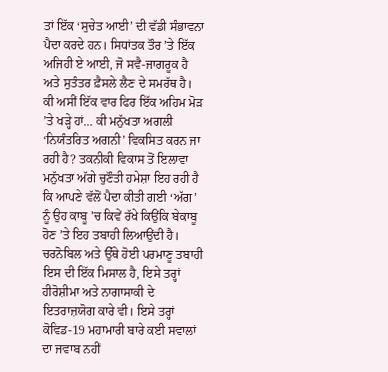ਤਾਂ ਇੱਕ ‘ਸੁਚੇਤ ਆਈ’ ਦੀ ਵੱਡੀ ਸੰਭਾਵਨਾ ਪੈਦਾ ਕਰਦੇ ਹਨ। ਸਿਧਾਂਤਕ ਤੌਰ ’ਤੇ ਇੱਕ ਅਜਿਹੀ ਏ ਆਈ, ਜੋ ਸਵੈ-ਜਾਗਰੂਕ ਹੈ ਅਤੇ ਸੁਤੰਤਰ ਫ਼ੈਸਲੇ ਲੈਣ ਦੇ ਸਮਰੱਥ ਹੈ। ਕੀ ਅਸੀਂ ਇੱਕ ਵਾਰ ਫਿਰ ਇੱਕ ਅਹਿਮ ਮੋੜ ’ਤੇ ਖੜ੍ਹੇ ਹਾਂ… ਕੀ ਮਨੁੱਖਤਾ ਅਗਲੀ ‘ਨਿਯੰਤਰਿਤ ਅਗਨੀ’ ਵਿਕਸਿਤ ਕਰਨ ਜਾ ਰਹੀ ਹੈ? ਤਕਨੀਕੀ ਵਿਕਾਸ ਤੋਂ ਇਲਾਵਾ ਮਨੁੱਖਤਾ ਅੱਗੇ ਚੁਣੌਤੀ ਹਮੇਸ਼ਾ ਇਹ ਰਹੀ ਹੈ ਕਿ ਆਪਣੇ ਵੱਲੋਂ ਪੈਦਾ ਕੀਤੀ ਗਈ ‘ਅੱਗ’ ਨੂੰ ਉਹ ਕਾਬੂ ’ਚ ਕਿਵੇਂ ਰੱਖੇ ਕਿਉਂਕਿ ਬੇਕਾਬੂ ਹੋਣ ’ਤੇ ਇਹ ਤਬਾਹੀ ਲਿਆਉਂਦੀ ਹੈ। ਚਰਨੋਬਿਲ ਅਤੇ ਉੱਥੇ ਹੋਈ ਪਰਮਾਣੂ ਤਬਾਹੀ ਇਸ ਦੀ ਇੱਕ ਮਿਸਾਲ ਹੈ, ਇਸੇ ਤਰ੍ਹਾਂ ਹੀਰੋਸ਼ੀਮਾ ਅਤੇ ਨਾਗਾਸਾਕੀ ਦੇ ਇਤਰਾਜ਼ਯੋਗ ਕਾਰੇ ਵੀ। ਇਸੇ ਤਰ੍ਹਾਂ ਕੋਵਿਡ-19 ਮਹਾਮਾਰੀ ਬਾਰੇ ਕਈ ਸਵਾਲਾਂ ਦਾ ਜਵਾਬ ਨਹੀਂ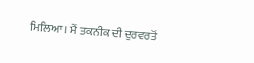ਮਿਲਿਆ। ਮੈਂ ਤਕਨੀਕ ਦੀ ਦੁਰਵਰਤੋਂ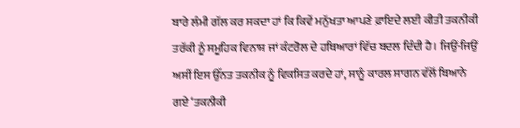ਬਾਰੇ ਲੰਮੀ ਗੱਲ ਕਰ ਸਕਦਾ ਹਾਂ ਕਿ ਕਿਵੇਂ ਮਨੁੱਖਤਾ ਆਪਣੇ ਫ਼ਾਇਦੇ ਲਈ ਕੀਤੀ ਤਕਨੀਕੀ ਤਰੱਕੀ ਨੂੰ ਸਮੂਹਿਕ ਵਿਨਾਸ਼ ਜਾਂ ਕੰਟਰੋਲ ਦੇ ਹਥਿਆਰਾਂ ਵਿੱਚ ਬਦਲ ਦਿੰਦੀ ਹੈ। ਜਿਉਂ-ਜਿਉਂ ਅਸੀਂ ਇਸ ਉੱਨਤ ਤਕਨੀਕ ਨੂੰ ਵਿਕਸਿਤ ਕਰਦੇ ਹਾਂ, ਸਾਨੂੰ ਕਾਰਲ ਸਾਗਨ ਵੱਲੋਂ ਬਿਆਨੇ ਗਏ ‘ਤਕਨੀਕੀ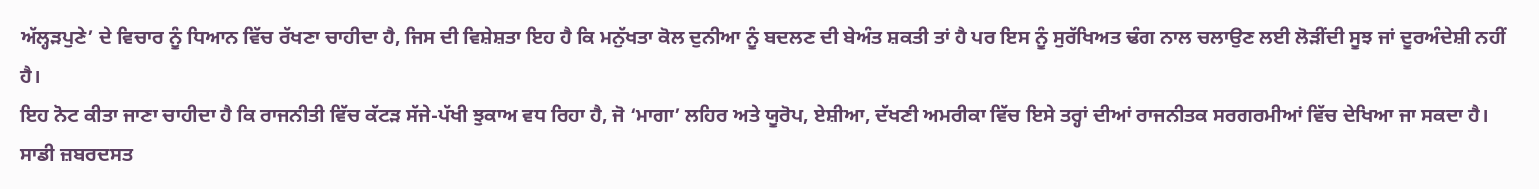ਅੱਲ੍ਹੜਪੁਣੇ’ ਦੇ ਵਿਚਾਰ ਨੂੰ ਧਿਆਨ ਵਿੱਚ ਰੱਖਣਾ ਚਾਹੀਦਾ ਹੈ, ਜਿਸ ਦੀ ਵਿਸ਼ੇਸ਼ਤਾ ਇਹ ਹੈ ਕਿ ਮਨੁੱਖਤਾ ਕੋਲ ਦੁਨੀਆ ਨੂੰ ਬਦਲਣ ਦੀ ਬੇਅੰਤ ਸ਼ਕਤੀ ਤਾਂ ਹੈ ਪਰ ਇਸ ਨੂੰ ਸੁਰੱਖਿਅਤ ਢੰਗ ਨਾਲ ਚਲਾਉਣ ਲਈ ਲੋੜੀਂਦੀ ਸੂਝ ਜਾਂ ਦੂਰਅੰਦੇਸ਼ੀ ਨਹੀਂ ਹੈ।
ਇਹ ਨੋਟ ਕੀਤਾ ਜਾਣਾ ਚਾਹੀਦਾ ਹੈ ਕਿ ਰਾਜਨੀਤੀ ਵਿੱਚ ਕੱਟੜ ਸੱਜੇ-ਪੱਖੀ ਝੁਕਾਅ ਵਧ ਰਿਹਾ ਹੈ, ਜੋ ‘ਮਾਗਾ’ ਲਹਿਰ ਅਤੇ ਯੂਰੋਪ, ਏਸ਼ੀਆ, ਦੱਖਣੀ ਅਮਰੀਕਾ ਵਿੱਚ ਇਸੇ ਤਰ੍ਹਾਂ ਦੀਆਂ ਰਾਜਨੀਤਕ ਸਰਗਰਮੀਆਂ ਵਿੱਚ ਦੇਖਿਆ ਜਾ ਸਕਦਾ ਹੈ। ਸਾਡੀ ਜ਼ਬਰਦਸਤ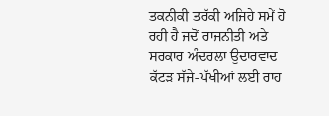ਤਕਨੀਕੀ ਤਰੱਕੀ ਅਜਿਹੇ ਸਮੇਂ ਹੋ ਰਹੀ ਹੈ ਜਦੋਂ ਰਾਜਨੀਤੀ ਅਤੇ ਸਰਕਾਰ ਅੰਦਰਲਾ ਉਦਾਰਵਾਦ ਕੱਟੜ ਸੱਜੇ-ਪੱਖੀਆਂ ਲਈ ਰਾਹ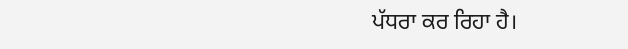ਪੱਧਰਾ ਕਰ ਰਿਹਾ ਹੈ।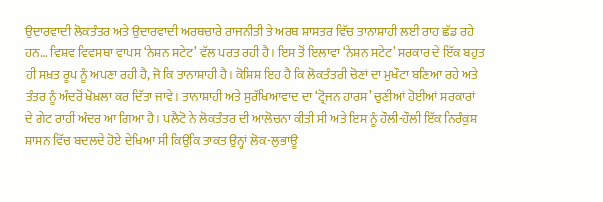ਉਦਾਰਵਾਦੀ ਲੋਕਤੰਤਰ ਅਤੇ ਉਦਾਰਵਾਦੀ ਅਰਥਚਾਰੇ ਰਾਜਨੀਤੀ ਤੇ ਅਰਥ ਸ਼ਾਸਤਰ ਵਿੱਚ ਤਾਨਾਸ਼ਾਹੀ ਲਈ ਰਾਹ ਛੱਡ ਰਹੇ ਹਨ… ਵਿਸ਼ਵ ਵਿਵਸਥਾ ਵਾਪਸ ‘ਨੇਸ਼ਨ ਸਟੇਟ’ ਵੱਲ ਪਰਤ ਰਹੀ ਹੈ। ਇਸ ਤੋਂ ਇਲਾਵਾ ‘ਨੇਸ਼ਨ ਸਟੇਟ’ ਸਰਕਾਰ ਦੇ ਇੱਕ ਬਹੁਤ ਹੀ ਸਖ਼ਤ ਰੂਪ ਨੂੰ ਅਪਣਾ ਰਹੀ ਹੈ, ਜੋ ਕਿ ਤਾਨਾਸ਼ਾਹੀ ਹੈ। ਕੋਸ਼ਿਸ਼ ਇਹ ਹੈ ਕਿ ਲੋਕਤੰਤਰੀ ਚੋਣਾਂ ਦਾ ਮੁਖੌਟਾ ਬਣਿਆ ਰਹੇ ਅਤੇ ਤੰਤਰ ਨੂੰ ਅੰਦਰੋਂ ਖੋਖ਼ਲਾ ਕਰ ਦਿੱਤਾ ਜਾਵੇ। ਤਾਨਾਸ਼ਾਹੀ ਅਤੇ ਸੁਰੱਖਿਆਵਾਦ ਦਾ ‘ਟ੍ਰੋਜਨ ਹਾਰਸ’ ਚੁਣੀਆਂ ਹੋਈਆਂ ਸਰਕਾਰਾਂ ਦੇ ਗੇਟ ਰਾਹੀਂ ਅੰਦਰ ਆ ਗਿਆ ਹੈ। ਪਲੈਟੋ ਨੇ ਲੋਕਤੰਤਰ ਦੀ ਆਲੋਚਨਾ ਕੀਤੀ ਸੀ ਅਤੇ ਇਸ ਨੂੰ ਹੌਲੀ-ਹੌਲੀ ਇੱਕ ਨਿਰੰਕੁਸ਼ ਸ਼ਾਸਨ ਵਿੱਚ ਬਦਲਦੇ ਹੋਏ ਦੇਖਿਆ ਸੀ ਕਿਉਂਕਿ ਤਾਕਤ ਉਨ੍ਹਾਂ ਲੋਕ-ਲੁਭਾਊ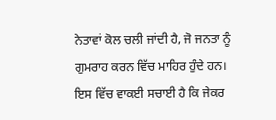ਨੇਤਾਵਾਂ ਕੋਲ ਚਲੀ ਜਾਂਦੀ ਹੈ, ਜੋ ਜਨਤਾ ਨੂੰ ਗੁਮਰਾਹ ਕਰਨ ਵਿੱਚ ਮਾਹਿਰ ਹੁੰਦੇ ਹਨ। ਇਸ ਵਿੱਚ ਵਾਕਈ ਸਚਾਈ ਹੈ ਕਿ ਜੇਕਰ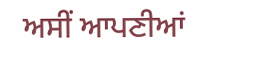ਅਸੀਂ ਆਪਣੀਆਂ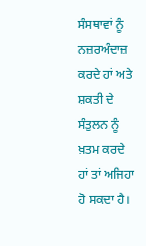ਸੰਸਥਾਵਾਂ ਨੂੰ ਨਜ਼ਰਅੰਦਾਜ਼ ਕਰਦੇ ਹਾਂ ਅਤੇ ਸ਼ਕਤੀ ਦੇ ਸੰਤੁਲਨ ਨੂੰ ਖ਼ਤਮ ਕਰਦੇ ਹਾਂ ਤਾਂ ਅਜਿਹਾ ਹੋ ਸਕਦਾ ਹੈ।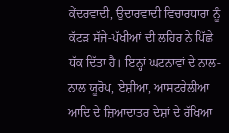ਕੇਂਦਰਵਾਦੀ, ਉਦਾਰਵਾਦੀ ਵਿਚਾਰਧਾਰਾ ਨੂੰ ਕੱਟੜ ਸੱਜੇ-ਪੱਖੀਆਂ ਦੀ ਲਹਿਰ ਨੇ ਪਿੱਛੇ ਧੱਕ ਦਿੱਤਾ ਹੈ। ਇਨ੍ਹਾਂ ਘਟਨਾਵਾਂ ਦੇ ਨਾਲ-ਨਾਲ ਯੂਰੋਪ, ਏਸ਼ੀਆ, ਆਸਟਰੇਲੀਆ ਆਦਿ ਦੇ ਜ਼ਿਆਦਾਤਰ ਦੇਸ਼ਾਂ ਦੇ ਰੱਖਿਆ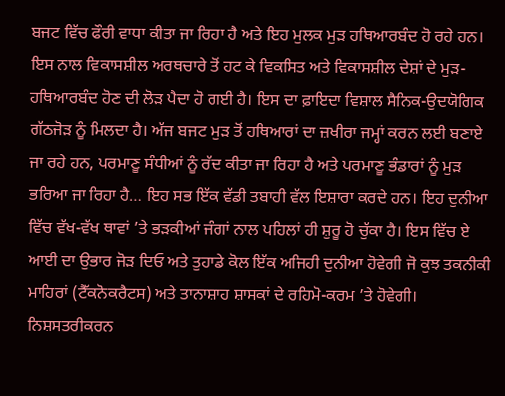ਬਜਟ ਵਿੱਚ ਫੌਰੀ ਵਾਧਾ ਕੀਤਾ ਜਾ ਰਿਹਾ ਹੈ ਅਤੇ ਇਹ ਮੁਲਕ ਮੁੜ ਹਥਿਆਰਬੰਦ ਹੋ ਰਹੇ ਹਨ। ਇਸ ਨਾਲ ਵਿਕਾਸਸ਼ੀਲ ਅਰਥਚਾਰੇ ਤੋਂ ਹਟ ਕੇ ਵਿਕਸਿਤ ਅਤੇ ਵਿਕਾਸਸ਼ੀਲ ਦੇਸ਼ਾਂ ਦੇ ਮੁੜ-ਹਥਿਆਰਬੰਦ ਹੋਣ ਦੀ ਲੋੜ ਪੈਦਾ ਹੋ ਗਈ ਹੈ। ਇਸ ਦਾ ਫ਼ਾਇਦਾ ਵਿਸ਼ਾਲ ਸੈਨਿਕ-ਉਦਯੋਗਿਕ ਗੱਠਜੋੜ ਨੂੰ ਮਿਲਦਾ ਹੈ। ਅੱਜ ਬਜਟ ਮੁੜ ਤੋਂ ਹਥਿਆਰਾਂ ਦਾ ਜ਼ਖੀਰਾ ਜਮ੍ਹਾਂ ਕਰਨ ਲਈ ਬਣਾਏ ਜਾ ਰਹੇ ਹਨ, ਪਰਮਾਣੂ ਸੰਧੀਆਂ ਨੂੰ ਰੱਦ ਕੀਤਾ ਜਾ ਰਿਹਾ ਹੈ ਅਤੇ ਪਰਮਾਣੂ ਭੰਡਾਰਾਂ ਨੂੰ ਮੁੜ ਭਰਿਆ ਜਾ ਰਿਹਾ ਹੈ… ਇਹ ਸਭ ਇੱਕ ਵੱਡੀ ਤਬਾਹੀ ਵੱਲ ਇਸ਼ਾਰਾ ਕਰਦੇ ਹਨ। ਇਹ ਦੁਨੀਆ ਵਿੱਚ ਵੱਖ-ਵੱਖ ਥਾਵਾਂ ’ਤੇ ਭੜਕੀਆਂ ਜੰਗਾਂ ਨਾਲ ਪਹਿਲਾਂ ਹੀ ਸ਼ੁਰੂ ਹੋ ਚੁੱਕਾ ਹੈ। ਇਸ ਵਿੱਚ ਏ ਆਈ ਦਾ ਉਭਾਰ ਜੋੜ ਦਿਓ ਅਤੇ ਤੁਹਾਡੇ ਕੋਲ ਇੱਕ ਅਜਿਹੀ ਦੁਨੀਆ ਹੋਵੇਗੀ ਜੋ ਕੁਝ ਤਕਨੀਕੀ ਮਾਹਿਰਾਂ (ਟੈੱਕਨੋਕਰੈਟਸ) ਅਤੇ ਤਾਨਾਸ਼ਾਹ ਸ਼ਾਸਕਾਂ ਦੇ ਰਹਿਮੋ-ਕਰਮ ’ਤੇ ਹੋਵੇਗੀ।
ਨਿਸ਼ਸਤਰੀਕਰਨ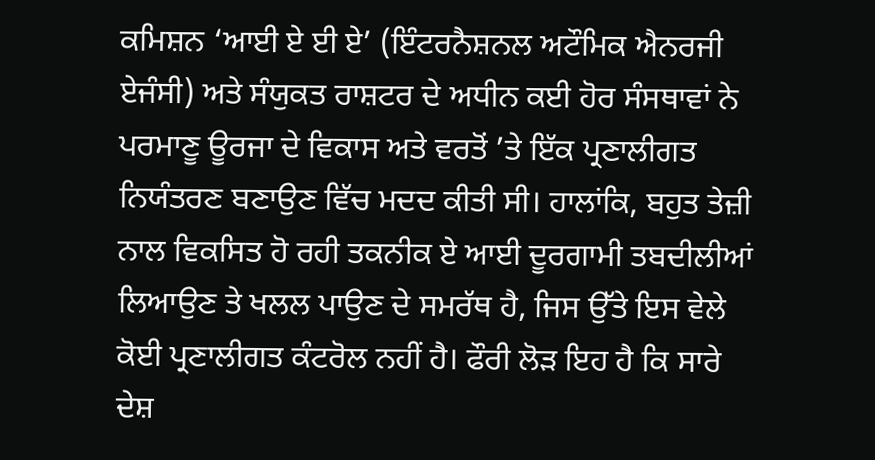ਕਮਿਸ਼ਨ ‘ਆਈ ਏ ਈ ਏ’ (ਇੰਟਰਨੈਸ਼ਨਲ ਅਟੌਮਿਕ ਐਨਰਜੀ ਏਜੰਸੀ) ਅਤੇ ਸੰਯੁਕਤ ਰਾਸ਼ਟਰ ਦੇ ਅਧੀਨ ਕਈ ਹੋਰ ਸੰਸਥਾਵਾਂ ਨੇ ਪਰਮਾਣੂ ਊਰਜਾ ਦੇ ਵਿਕਾਸ ਅਤੇ ਵਰਤੋਂ ’ਤੇ ਇੱਕ ਪ੍ਰਣਾਲੀਗਤ ਨਿਯੰਤਰਣ ਬਣਾਉਣ ਵਿੱਚ ਮਦਦ ਕੀਤੀ ਸੀ। ਹਾਲਾਂਕਿ, ਬਹੁਤ ਤੇਜ਼ੀ ਨਾਲ ਵਿਕਸਿਤ ਹੋ ਰਹੀ ਤਕਨੀਕ ਏ ਆਈ ਦੂਰਗਾਮੀ ਤਬਦੀਲੀਆਂ ਲਿਆਉਣ ਤੇ ਖਲਲ ਪਾਉਣ ਦੇ ਸਮਰੱਥ ਹੈ, ਜਿਸ ਉੱਤੇ ਇਸ ਵੇਲੇ ਕੋਈ ਪ੍ਰਣਾਲੀਗਤ ਕੰਟਰੋਲ ਨਹੀਂ ਹੈ। ਫੌਰੀ ਲੋੜ ਇਹ ਹੈ ਕਿ ਸਾਰੇ ਦੇਸ਼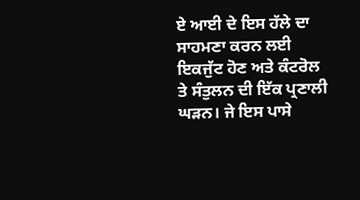ਏ ਆਈ ਦੇ ਇਸ ਹੱਲੇ ਦਾ ਸਾਹਮਣਾ ਕਰਨ ਲਈ ਇਕਜੁੱਟ ਹੋਣ ਅਤੇ ਕੰਟਰੋਲ ਤੇ ਸੰਤੁਲਨ ਦੀ ਇੱਕ ਪ੍ਰਣਾਲੀ ਘੜਨ। ਜੇ ਇਸ ਪਾਸੇ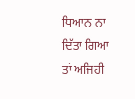ਧਿਆਨ ਨਾ ਦਿੱਤਾ ਗਿਆ ਤਾਂ ਅਜਿਹੀ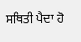ਸਥਿਤੀ ਪੈਦਾ ਹੋ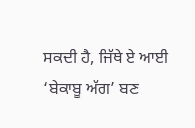ਸਕਦੀ ਹੈ, ਜਿੱਥੇ ਏ ਆਈ ‘ਬੇਕਾਬੂ ਅੱਗ’ ਬਣ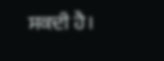ਸਕਦੀ ਹੈ।